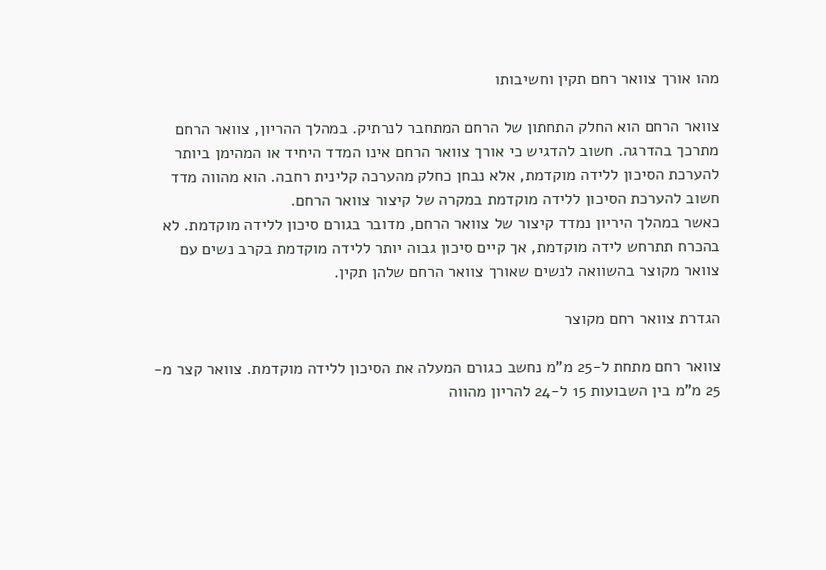מהו אורך צוואר רחם תקין וחשיבותו

צוואר הרחם הוא החלק התחתון של הרחם המתחבר לנרתיק. במהלך ההריון, צוואר הרחם
מתרכך בהדרגה. חשוב להדגיש כי אורך צוואר הרחם אינו המדד היחיד או המהימן ביותר
להערכת הסיכון ללידה מוקדמת, אלא נבחן כחלק מהערכה קלינית רחבה. הוא מהווה מדד
חשוב להערכת הסיכון ללידה מוקדמת במקרה של קיצור צוואר הרחם.
כאשר במהלך היריון נמדד קיצור של צוואר הרחם, מדובר בגורם סיכון ללידה מוקדמת. לא
בהכרח תתרחש לידה מוקדמת, אך קיים סיכון גבוה יותר ללידה מוקדמת בקרב נשים עם
צוואר מקוצר בהשוואה לנשים שאורך צוואר הרחם שלהן תקין.

הגדרת צוואר רחם מקוצר

צוואר רחם מתחת ל-25 מ"מ נחשב כגורם המעלה את הסיכון ללידה מוקדמת. צוואר קצר מ-
25 מ"מ בין השבועות 15 ל-24 להריון מהווה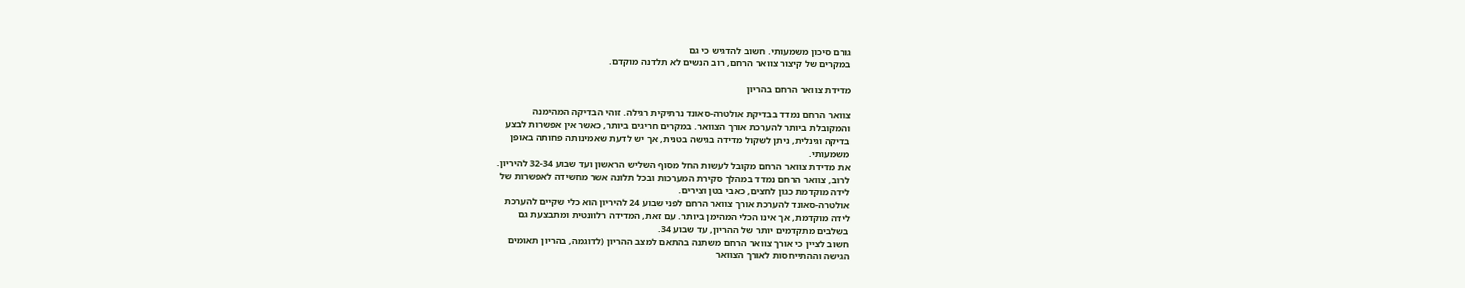גורם סיכון משמעותי. חשוב להדגיש כי גם
במקרים של קיצור צוואר הרחם, רוב הנשים לא תלדנה מוקדם.

מדידת צוואר הרחם בהריון

צוואר הרחם נמדד בבדיקת אולטרה-סאונד נרתיקית רגילה. זוהי הבדיקה המהימנה
והמקובלת ביותר להערכת אורך הצוואר. במקרים חריגים ביותר, כאשר אין אפשרות לבצע
בדיקה וגינלית, ניתן לשקול מדידה בגישה בטנית, אך יש לדעת שאמינותה פחותה באופן
משמעותי.
את מדידת צוואר הרחם מקובל לעשות החל מסוף השליש הראשון ועד שבוע 32-34 להיריון.
לרוב, צוואר הרחם נמדד במהלך סקירת המערכות ובכל תלונה אשר מחשידה לאפשרות של
לידה מוקדמת כגון לחצים, כאבי בטן וצירים.
אולטרה-סאונד להערכת אורך צוואר הרחם לפני שבוע 24 להיריון הוא כלי שקיים להערכת
לידה מוקדמת, אך אינו הכלי המהימן ביותר. עם זאת, המדידה רלוונטית ומתבצעת גם
בשלבים מתקדמים יותר של ההריון, עד שבוע 34.
חשוב לציין כי אורך צוואר הרחם משתנה בהתאם למצב ההריון (לדוגמה, בהריון תאומים
הגישה וההתייחסות לאורך הצוואר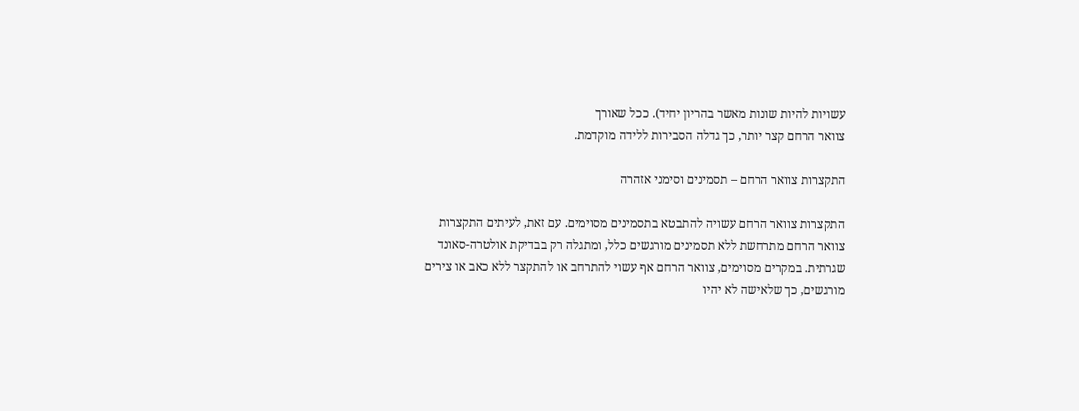עשויות להיות שונות מאשר בהריון יחיד). ככל שאורך
צוואר הרחם קצר יותר, כך גדלה הסבירות ללידה מוקדמת.

התקצרות צוואר הרחם – תסמינים וסימני אזהרה

התקצרות צוואר הרחם עשויה להתבטא בתסמינים מסוימים. עם זאת, לעיתים התקצרות
צוואר הרחם מתרחשת ללא תסמינים מורגשים כלל, ומתגלה רק בבדיקת אולטרה-סאונד
שגרתית. במקרים מסוימים, צוואר הרחם אף עשוי להתרחב או להתקצר ללא כאב או צירים
מורגשים, כך שלאישה לא יהיו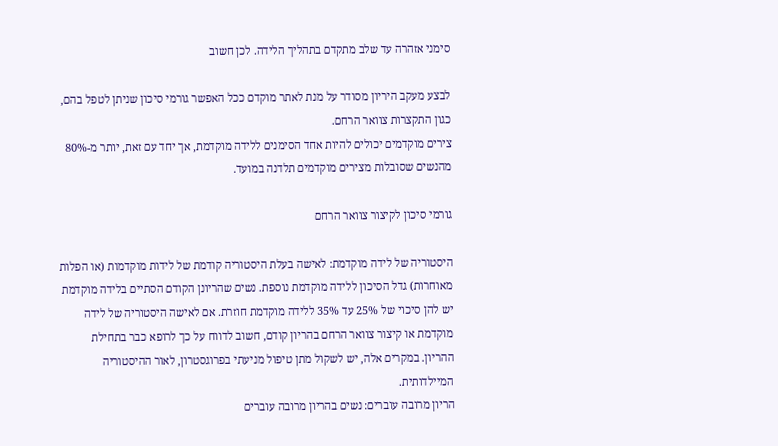סימני אזהרה עד שלב מתקדם בתהליך הלידה. לכן חשוב

לבצע מעקב היריון מסודר על מנת לאתר מוקדם ככל האפשר גורמי סיכון שניתן לטפל בהם,
כגון התקצרות צוואר הרחם.
צירים מוקדמים יכולים להיות אחד הסימנים ללידה מוקדמת, אך יחד עם זאת, יותר מ-80%
מהנשים שסובלות מצירים מוקדמים תלדנה במועד.

גורמי סיכון לקיצור צוואר הרחם

היסטוריה של לידה מוקדמת: לאישה בעלת היסטוריה קודמת של לידות מוקדמות (או הפלות
מאוחרות) גדל הסיכון ללידה מוקדמת נוספת. נשים שהריונן הקודם הסתיים בלידה מוקדמת
יש להן סיכוי של 25% עד 35% ללידה מוקדמת חוזרת. אם לאישה היסטוריה של לידה
מוקדמת או קיצור צוואר הרחם בהריון קודם, חשוב לדווח על כך לרופא כבר בתחילת
ההריון. במקרים אלה, יש לשקול מתן טיפול מניעתי בפרוגסטרון, לאור ההיסטוריה
המיילדותית.
הריון מרובה עוברים: נשים בהריון מרובה עוברים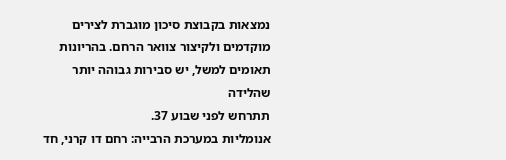נמצאות בקבוצת סיכון מוגברת לצירים
מוקדמים ולקיצור צוואר הרחם. בהריונות תאומים למשל, יש סבירות גבוהה יותר שהלידה
תתרחש לפני שבוע 37.
אנומליות במערכת הרבייה: רחם דו קרני, חד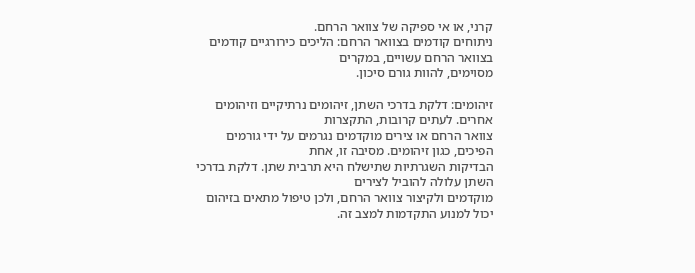קרני, או אי ספיקה של צוואר הרחם.
ניתוחים קודמים בצוואר הרחם: הליכים כירורגיים קודמים בצוואר הרחם עשויים, במקרים
מסוימים, להוות גורם סיכון.

זיהומים: דלקת בדרכי השתן, זיהומים נרתיקיים וזיהומים אחרים. לעתים קרובות, התקצרות
צוואר הרחם או צירים מוקדמים נגרמים על ידי גורמים הפיכים, כגון זיהומים. מסיבה זו, אחת
הבדיקות השגרתיות שתישלח היא תרבית שתן. דלקת בדרכי השתן עלולה להוביל לצירים
מוקדמים ולקיצור צוואר הרחם, ולכן טיפול מתאים בזיהום יכול למנוע התקדמות למצב זה.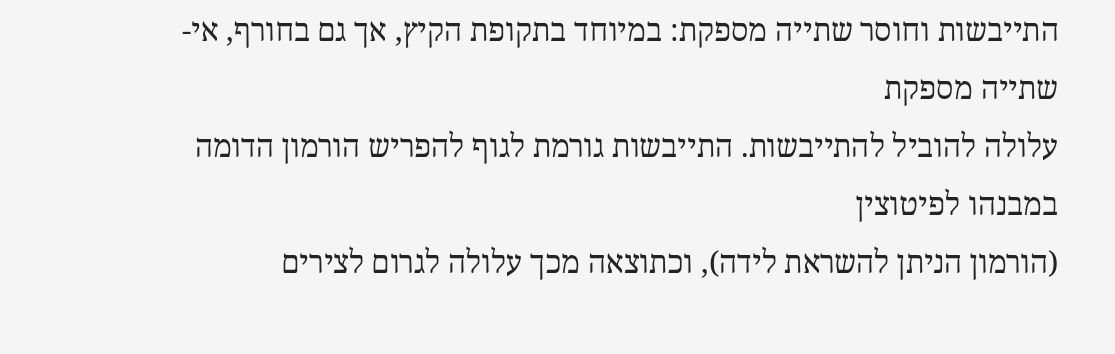התייבשות וחוסר שתייה מספקת: במיוחד בתקופת הקיץ, אך גם בחורף, אי-שתייה מספקת
עלולה להוביל להתייבשות. התייבשות גורמת לגוף להפריש הורמון הדומה במבנהו לפיטוצין
(הורמון הניתן להשראת לידה), וכתוצאה מכך עלולה לגרום לצירים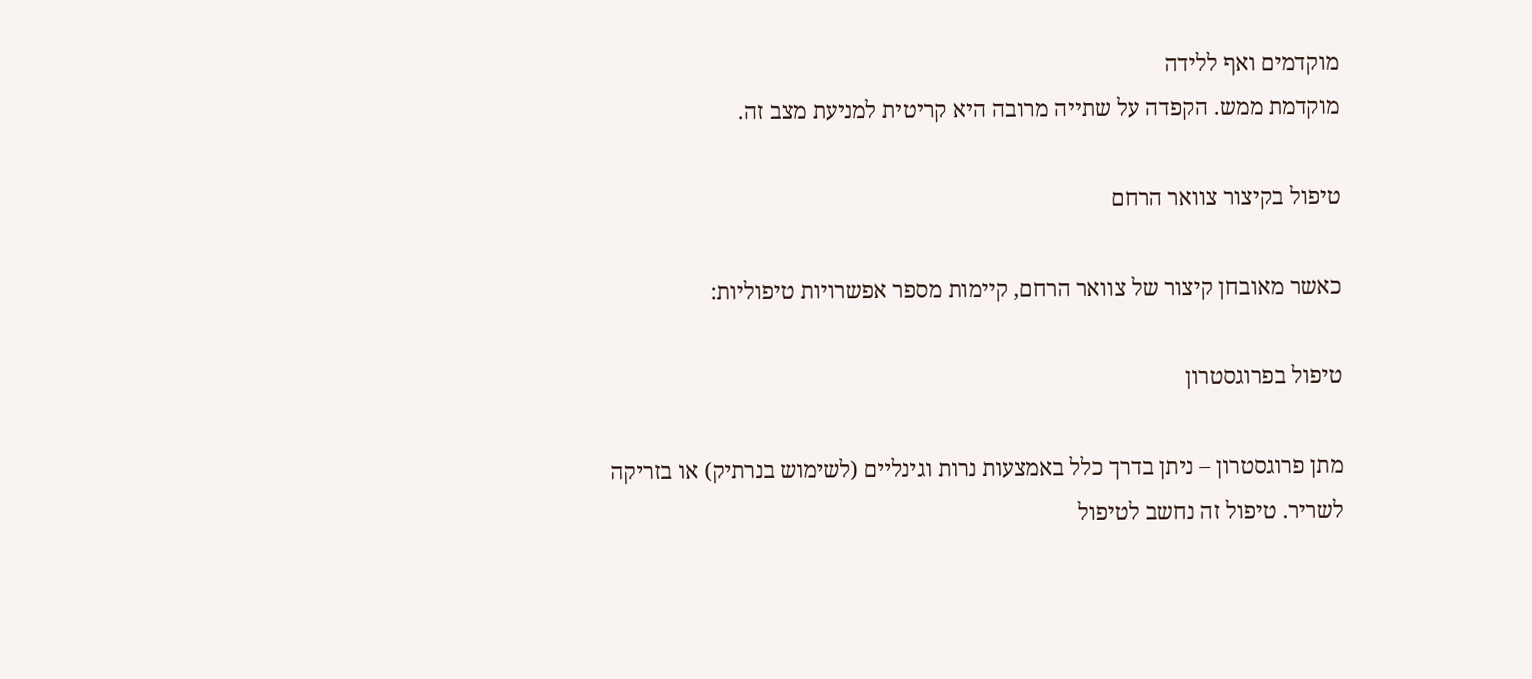מוקדמים ואף ללידה
מוקדמת ממש. הקפדה על שתייה מרובה היא קריטית למניעת מצב זה.

טיפול בקיצור צוואר הרחם

כאשר מאובחן קיצור של צוואר הרחם, קיימות מספר אפשרויות טיפוליות:

טיפול בפרוגסטרון

מתן פרוגסטרון – ניתן בדרך כלל באמצעות נרות וגינליים (לשימוש בנרתיק) או בזריקה
לשריר. טיפול זה נחשב לטיפול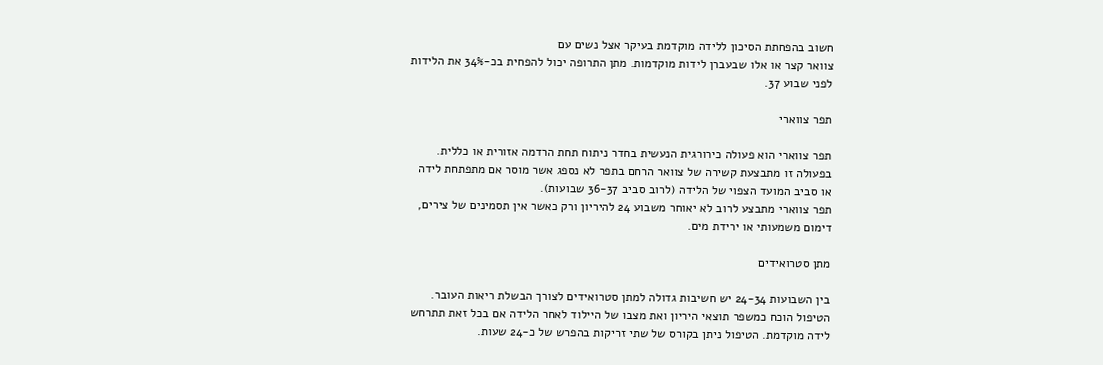חשוב בהפחתת הסיכון ללידה מוקדמת בעיקר אצל נשים עם
צוואר קצר או אלו שבעברן לידות מוקדמות. מתן התרופה יכול להפחית בכ-34% את הלידות
לפני שבוע 37.

תפר צווארי

תפר צווארי הוא פעולה כירורגית הנעשית בחדר ניתוח תחת הרדמה אזורית או כללית.
בפעולה זו מתבצעת קשירה של צוואר הרחם בתפר לא נספג אשר מוסר אם מתפתחת לידה
או סביב המועד הצפוי של הלידה (לרוב סביב 36-37 שבועות).
תפר צווארי מתבצע לרוב לא יאוחר משבוע 24 להיריון ורק כאשר אין תסמינים של צירים,
דימום משמעותי או ירידת מים.

מתן סטרואידים

בין השבועות 24-34 יש חשיבות גדולה למתן סטרואידים לצורך הבשלת ריאות העובר.
הטיפול הוכח כמשפר תוצאי היריון ואת מצבו של היילוד לאחר הלידה אם בכל זאת תתרחש
לידה מוקדמת. הטיפול ניתן בקורס של שתי זריקות בהפרש של כ-24 שעות.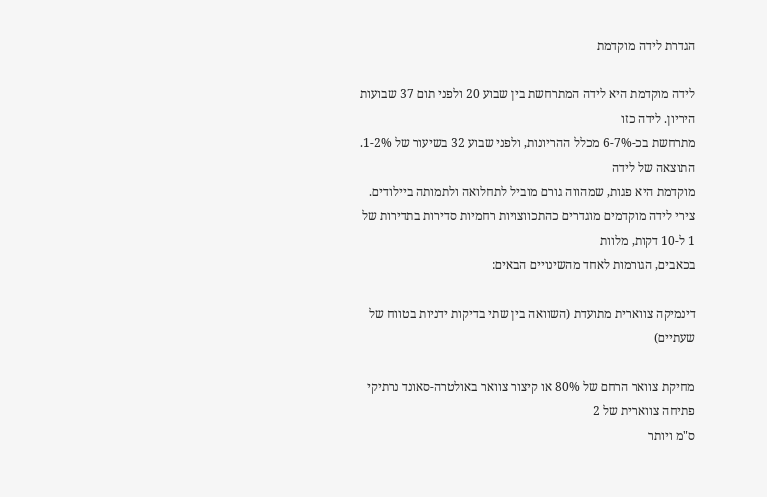הגדרת לידה מוקדמת

לידה מוקדמת היא לידה המתרחשת בין שבוע 20 ולפני תום 37 שבועות היריון. לידה כזו
מתרחשת בכ-6-7% מכלל ההריונות, ולפני שבוע 32 בשיעור של 1-2%. התוצאה של לידה
מוקדמת היא פגות, שמהווה גורם מוביל לתחלואה ולתמותה ביילודים.
צירי לידה מוקדמים מוגדרים כהתכווצויות רחמיות סדירות בתדירות של 1 ל-10 דקות, מלוות
בכאבים, הגורמות לאחד מהשינויים הבאים:

דינמיקה צווארית מתועדת (השוואה בין שתי בדיקות ידניות בטווח של שעתיים)

מחיקת צוואר הרחם של 80% או קיצור צוואר באולטרה-סאונד נרתיקי פתיחה צווארית של 2
ס"מ ויותר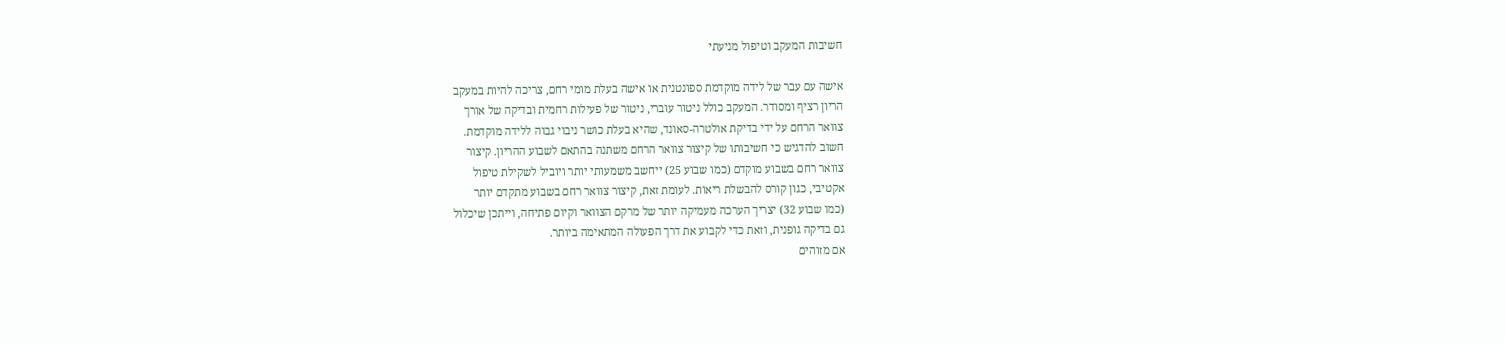חשיבות המעקב וטיפול מניעתי

אישה עם עבר של לידה מוקדמת ספונטנית או אישה בעלת מומי רחם, צריכה להיות במעקב
הריון רציף ומסודר. המעקב כולל ניטור עוברי, ניטור של פעילות רחמית ובדיקה של אורך
צוואר הרחם על ידי בדיקת אולטרה-סאונד, שהיא בעלת כושר ניבוי גבוה ללידה מוקדמת.
חשוב להדגיש כי חשיבותו של קיצור צוואר הרחם משתנה בהתאם לשבוע ההריון. קיצור
צוואר רחם בשבוע מוקדם (כמו שבוע 25) ייחשב משמעותי יותר ויוביל לשקילת טיפול
אקטיבי, כגון קורס להבשלת ריאות. לעומת זאת, קיצור צוואר רחם בשבוע מתקדם יותר
(כמו שבוע 32) יצריך הערכה מעמיקה יותר של מרקם הצוואר וקיום פתיחה, וייתכן שיכלול
גם בדיקה גופנית, וזאת כדי לקבוע את דרך הפעולה המתאימה ביותר.
אם מזוהים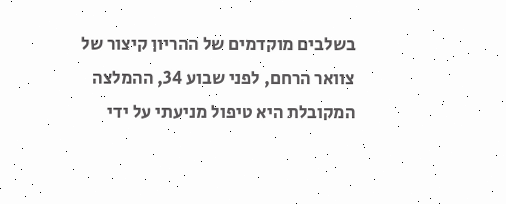בשלבים מוקדמים של ההריון קיצור של צוואר הרחם, לפני שבוע 34, ההמלצה
המקובלת היא טיפול מניעתי על ידי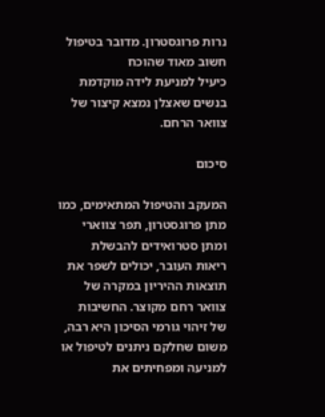נרות פרוגסטרון. מדובר בטיפול חשוב מאוד שהוכח
כיעיל למניעת לידה מוקדמת בנשים שאצלן נמצא קיצור של צוואר הרחם.

סיכום

המעקב והטיפול המתאימים, כמו מתן פרוגסטרון, תפר צווארי ומתן סטרואידים להבשלת
ריאות העובר, יכולים לשפר את תוצאות ההיריון במקרה של צוואר רחם מקוצר. החשיבות
של זיהוי גורמי הסיכון היא רבה, משום שחלקם ניתנים לטיפול או למניעה ומפחיתים את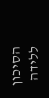הסיכון ללידה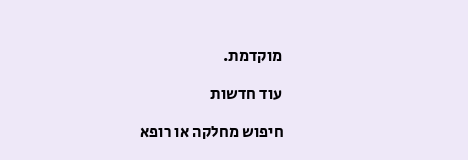מוקדמת.

עוד חדשות

חיפוש מחלקה או רופא